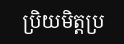ប្រិយមិត្តប្រ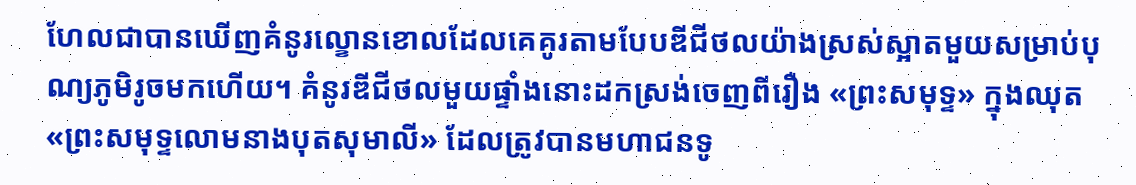ហែលជាបានឃើញគំនូរល្ខោនខោលដែលគេគូរតាមបែបឌីជីថលយ៉ាងស្រស់ស្អាតមួយសម្រាប់បុណ្យភូមិរូចមកហើយ។ គំនូរឌីជីថលមួយផ្ទាំងនោះដកស្រង់ចេញពីរឿង «ព្រះសមុទ្ទ» ក្នុងឈុត «ព្រះសមុទ្ទលោមនាងបុតសុមាលី» ដែលត្រូវបានមហាជនទូ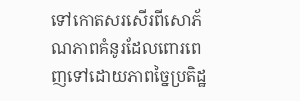ទៅកោតសរសើរពីសោភ័ណភាពគំនូរដែលពោរពេញទៅដោយភាពច្នៃប្រតិដ្ឋ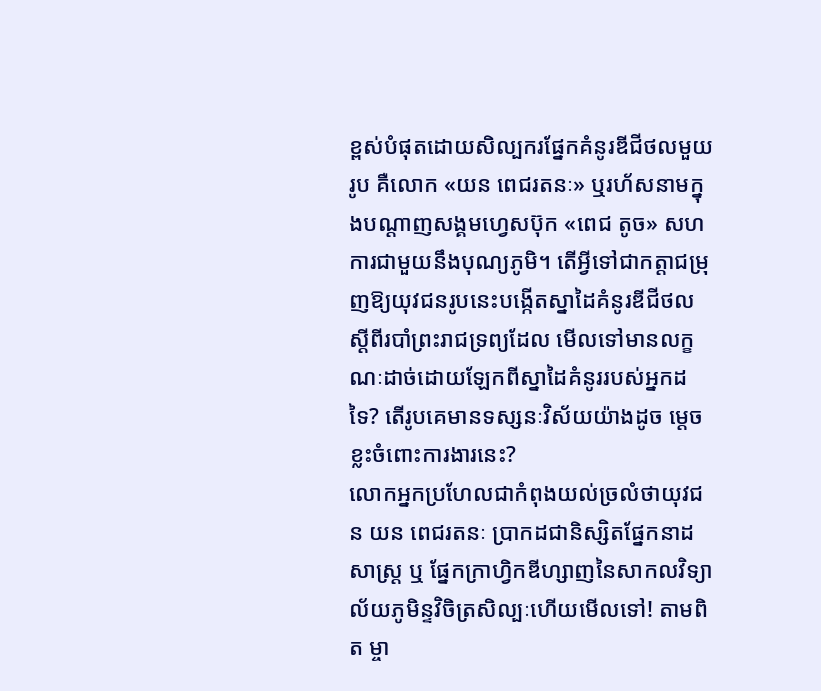ខ្ពស់បំផុតដោយសិល្បករផ្នែកគំនូរឌីជីថលមួយរូប គឺលោក «យន ពេជរតនៈ» ឬរហ័សនាមក្នុងបណ្តាញសង្គមហ្វេសប៊ុក «ពេជ តូច» សហការជាមួយនឹងបុណ្យភូមិ។ តើអ្វីទៅជាកត្តាជម្រុញឱ្យយុវជនរូបនេះបង្កើតស្នាដៃគំនូរឌីជីថលស្តីពីរបាំព្រះរាជទ្រព្យដែល មើលទៅមានលក្ខណៈដាច់ដោយឡែកពីស្នាដៃគំនូររបស់អ្នកដទៃ? តើរូបគេមានទស្សនៈវិស័យយ៉ាងដូច ម្តេចខ្លះចំពោះការងារនេះ?
លោកអ្នកប្រហែលជាកំពុងយល់ច្រលំថាយុវជន យន ពេជរតនៈ ប្រាកដជានិស្សិតផ្នែកនាដសាស្រ្ត ឬ ផ្នែកក្រាហ្វិកឌីហ្សាញនៃសាកលវិទ្យាល័យភូមិន្ទវិចិត្រសិល្បៈហើយមើលទៅ! តាមពិត ម្ចា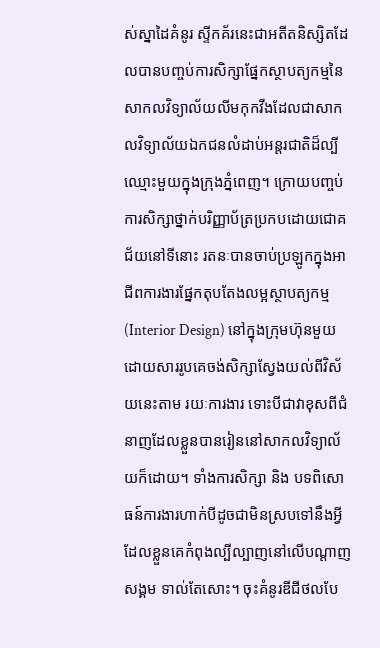ស់ស្នាដៃគំនូរ ស្ទីកគ័រនេះជាអតីតនិស្សិតដែលបានបញ្ចប់ការសិក្សាផ្នែកស្ថាបត្យកម្មនៃសាកលវិទ្យាល័យលីមកុកវីងដែលជាសាកលវិទ្យាល័យឯកជនលំដាប់អន្តរជាតិដ៏ល្បីឈ្មោះមួយក្នុងក្រុងភ្នំពេញ។ ក្រោយបញ្ចប់ការសិក្សាថ្នាក់បរិញ្ញាប័ត្រប្រកបដោយជោគជ័យនៅទីនោះ រតនៈបានចាប់ប្រឡូកក្នុងអាជីពការងារផ្នែកតុបតែងលម្អស្ថាបត្យកម្ម (Interior Design) នៅក្នុងក្រុមហ៊ុនមួយ ដោយសាររូបគេចង់សិក្សាស្វែងយល់ពីវិស័យនេះតាម រយៈការងារ ទោះបីជាវាខុសពីជំនាញដែលខ្លួនបានរៀននៅសាកលវិទ្យាល័យក៏ដោយ។ ទាំងការសិក្សា និង បទពិសោធន៍ការងារហាក់បីដូចជាមិនស្របទៅនឹងអ្វីដែលខ្លួនគេកំពុងល្បីល្បាញនៅលើបណ្តាញសង្គម ទាល់តែសោះ។ ចុះគំនូរឌីជីថលបែ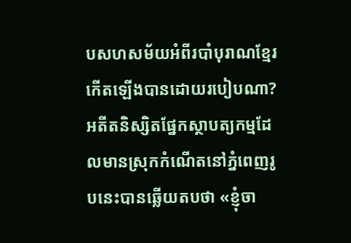បសហសម័យអំពីរបាំបុរាណខ្មែរកើតឡើងបានដោយរបៀបណា?
អតីតនិស្សិតផ្នែកស្ថាបត្យកម្មដែលមានស្រុកកំណើតនៅភ្នំពេញរូបនេះបានឆ្លើយតបថា «ខ្ញុំចា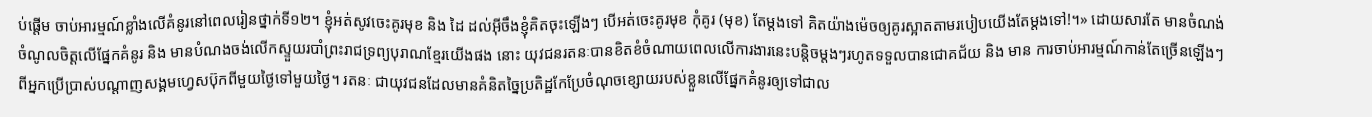ប់ផ្តើម ចាប់អារម្មណ៍ខ្លាំងលើគំនូរនៅពេលរៀនថ្នាក់ទី១២។ ខ្ញុំអត់សូវចេះគូរមុខ និង ដៃ ដល់អ៊ីចឹងខ្ញុំគិតចុះឡើងៗ បើអត់ចេះគូរមុខ កុំគូរ (មុខ) តែម្តងទៅ គិតយ៉ាងម៉េចឲ្យគូរស្អាតតាមរបៀបយើងតែម្តងទៅ!។» ដោយសារតែ មានចំណង់ចំណូលចិត្តលើផ្នែកគំនូរ និង មានបំណងចង់លើកស្ទួយរបាំព្រះរាជទ្រព្យបុរាណខ្មែរយើងផង នោះ យុវជនរតនៈបានខិតខំចំណាយពេលលើការងារនេះបន្តិចម្តងៗរហូតទទួលបានជោគជ័យ និង មាន ការចាប់អារម្មណ៍កាន់តែច្រើនឡើងៗពីអ្នកប្រើប្រាស់បណ្តាញសង្គមហ្វេសប៊ុកពីមួយថ្ងៃទៅមួយថ្ងៃ។ រតនៈ ជាយុវជនដែលមានគំនិតច្នៃប្រតិដ្ឋកែប្រែចំណុចខ្សោយរបស់ខ្លួនលើផ្នែកគំនូរឲ្យទៅជាល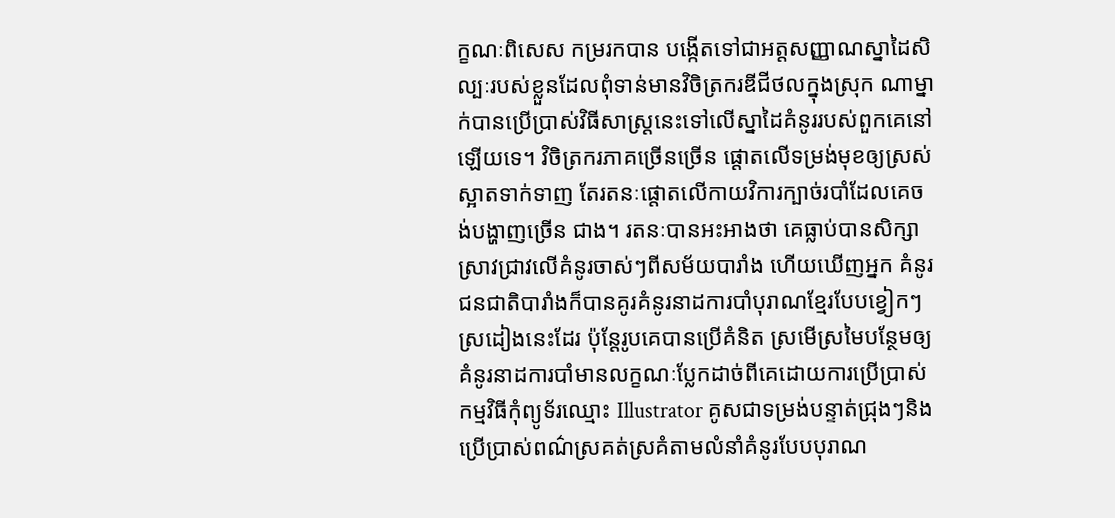ក្ខណៈពិសេស កម្ររកបាន បង្កើតទៅជាអត្តសញ្ញាណស្នាដៃសិល្បៈរបស់ខ្លួនដែលពុំទាន់មានវិចិត្រករឌីជីថលក្នុងស្រុក ណាម្នាក់បានប្រើប្រាស់វិធីសាស្រ្តនេះទៅលើស្នាដៃគំនូររបស់ពួកគេនៅឡើយទេ។ វិចិត្រករភាគច្រើនច្រើន ផ្តោតលើទម្រង់មុខឲ្យស្រស់ស្អាតទាក់ទាញ តែរតនៈផ្តោតលើកាយវិការក្បាច់របាំដែលគេចង់បង្ហាញច្រើន ជាង។ រតនៈបានអះអាងថា គេធ្លាប់បានសិក្សាស្រាវជ្រាវលើគំនូរចាស់ៗពីសម័យបារាំង ហើយឃើញអ្នក គំនូរជនជាតិបារាំងក៏បានគូរគំនូរនាដការបាំបុរាណខ្មែរបែបខ្វៀកៗស្រដៀងនេះដែរ ប៉ុន្តែរូបគេបានប្រើគំនិត ស្រមើស្រមៃបន្ថែមឲ្យគំនូរនាដការបាំមានលក្ខណៈប្លែកដាច់ពីគេដោយការប្រើប្រាស់កម្មវិធីកុំព្យូទ័រឈ្មោះ Illustrator គូសជាទម្រង់បន្ទាត់ជ្រុងៗនិងប្រើប្រាស់ពណ៌ស្រគត់ស្រគំតាមលំនាំគំនូរបែបបុរាណ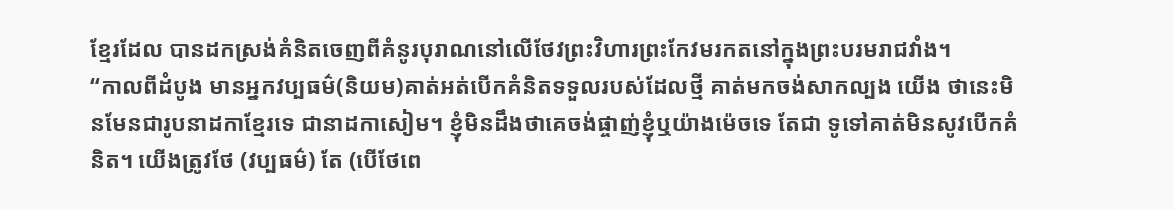ខ្មែរដែល បានដកស្រង់គំនិតចេញពីគំនូរបុរាណនៅលើថែវព្រះវិហារព្រះកែវមរកតនៅក្នុងព្រះបរមរាជវាំង។
“កាលពីដំបូង មានអ្នកវប្បធម៌(និយម)គាត់អត់បើកគំនិតទទួលរបស់ដែលថ្មី គាត់មកចង់សាកល្បង យើង ថានេះមិនមែនជារូបនាដកាខ្មែរទេ ជានាដកាសៀម។ ខ្ញុំមិនដឹងថាគេចង់ផ្ចាញ់ខ្ញុំឬយ៉ាងម៉េចទេ តែជា ទូទៅគាត់មិនសូវបើកគំនិត។ យើងត្រូវថែ (វប្បធម៌) តែ (បើថែពេ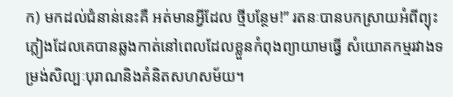ក) មកដល់ជំនាន់នេះគឺ អត់មានអ្វីដែល ថ្មីបន្ថែម!” រតនៈបានបកស្រាយអំពីព្យុះភ្លៀងដែលគេបានឆ្លងកាត់នៅពេលដែលខ្លួនកំពុងព្យាយាមធ្វើ សំយោគកម្មរវាងទម្រង់សិល្បៈបុរាណនិងគំនិតសហសម័យ។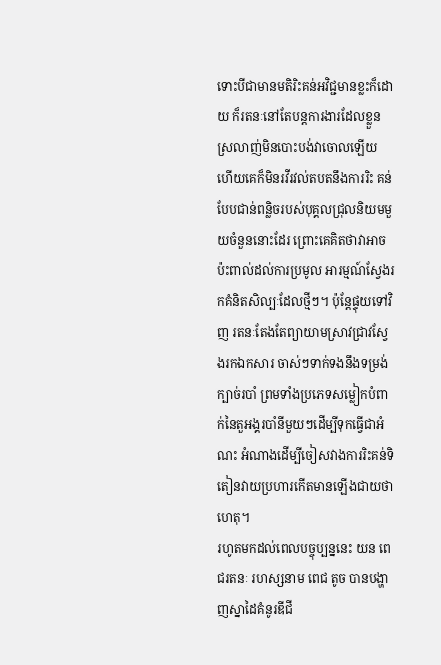ទោះបីជាមានមតិរិះគន់អវិជ្ជមានខ្លះក៏ដោយ ក៏រតនៈនៅតែបន្តការងារដែលខ្លួនស្រលាញ់មិនបោះបង់វាចោលឡើយ ហើយគេក៏មិនរវីរវល់តបតនឹងការរិះ គន់បែបជាន់ពន្លិចរបស់បុគ្គលជ្រុលនិយមមួយចំនួននោះដែរ ព្រោះគេគិតថាវាអាចប៉ះពាល់ដល់ការប្រមូល អារម្មណ៍ស្វែងរកគំនិតសិល្បៈដែលថ្មីៗ។ ប៉ុន្តែផ្ទុយទៅវិញ រតនៈតែងតែព្យាយាមស្រាវជ្រាវស្វែងរកឯកសារ ចាស់ៗទាក់ទងនឹងទម្រង់ក្បាច់របាំ ព្រមទាំងប្រភេទសម្លៀកបំពាក់នៃតួអង្គរបាំនីមួយៗដើម្បីទុកធ្វើជាអំណះ អំណាងដើម្បីចៀសវាងការរិះគន់ទិតៀនវាយប្រហារកើតមានឡើងជាយថាហេតុ។
រហូតមកដល់ពេលបច្ចុប្បន្ននេះ យន ពេជរតនៈ រហស្សនាម ពេជ តូច បានបង្ហាញស្នាដៃគំនូរឌីជី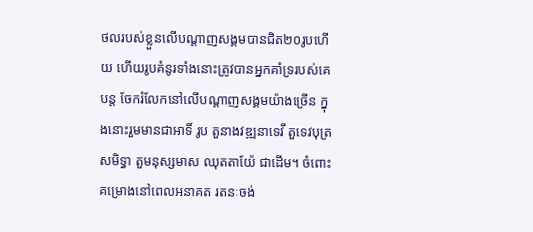ថលរបស់ខ្លួនលើបណ្តាញសង្គមបានជិត២០រូបហើយ ហើយរូបគំនូរទាំងនោះត្រូវបានអ្នកគាំទ្ររបស់គេបន្ត ចែករំលែកនៅលើបណ្តាញសង្គមយ៉ាងច្រើន ក្នុងនោះរួមមានជាអាទិ៍ រូប តួនាងវឌ្ឍនាទេវី តួទេវបុត្រសមិទ្ធា តួមនុស្សមាស ឈុតតាយ៉ែ ជាដើម។ ចំពោះគម្រោងនៅពេលអនាគត រតនៈចង់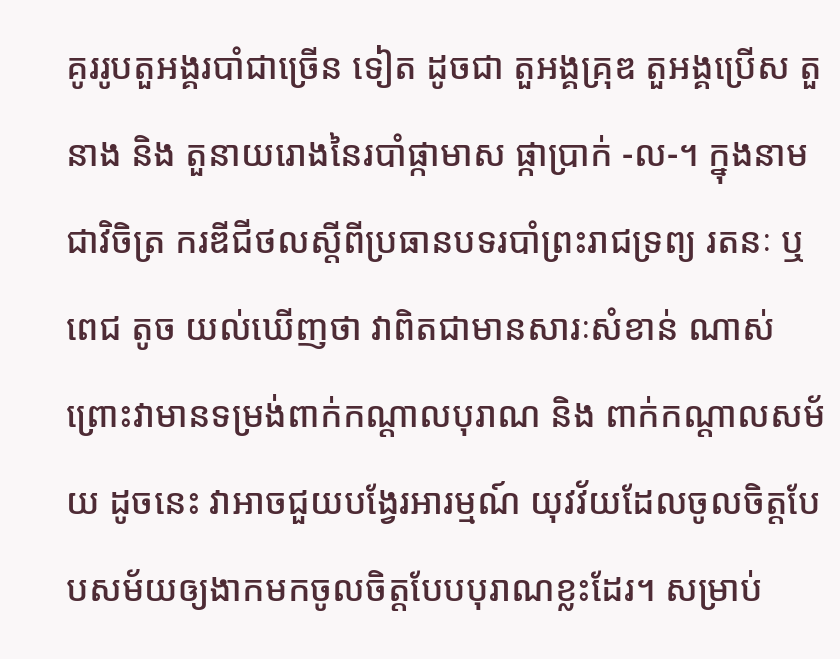គូររូបតួអង្គរបាំជាច្រើន ទៀត ដូចជា តួអង្គគ្រុឌ តួអង្គប្រើស តួនាង និង តួនាយរោងនៃរបាំផ្កាមាស ផ្កាប្រាក់ -ល-។ ក្នុងនាមជាវិចិត្រ ករឌីជីថលស្តីពីប្រធានបទរបាំព្រះរាជទ្រព្យ រតនៈ ឬ ពេជ តូច យល់ឃើញថា វាពិតជាមានសារៈសំខាន់ ណាស់ព្រោះវាមានទម្រង់ពាក់កណ្តាលបុរាណ និង ពាក់កណ្តាលសម័យ ដូចនេះ វាអាចជួយបង្វែរអារម្មណ៍ យុវវ័យដែលចូលចិត្តបែបសម័យឲ្យងាកមកចូលចិត្តបែបបុរាណខ្លះដែរ។ សម្រាប់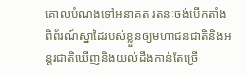គោលបំណងទៅអនាគត រតនៈចង់បើកតាំងពិព័រណ៍ស្នាដៃរបស់ខ្លួនឲ្យមហាជនជាតិនិងអន្តរជាតិឃើញនិងយល់ដឹងកាន់តែច្រើ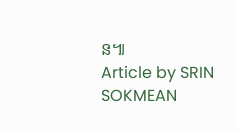ន៕
Article by SRIN SOKMEAN